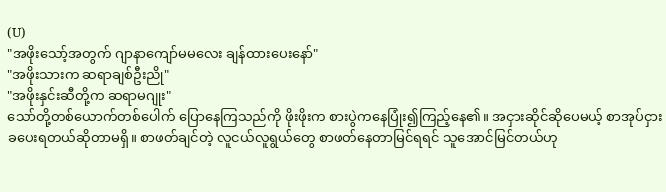(U)
"အဖိုးသော့်အတွက် ဂျာနာကျော်မမလေး ချန်ထားပေးနော်"
"အဖိုးသားက ဆရာချစ်ဦးညို"
"အဖိုးနှင်းဆီတို့က ဆရာမဂျုး"
သော်တို့တစ်ယောက်တစ်ပေါက် ပြောနေကြသည်ကို ဖိုးဖိုးက စားပွဲကနေပြုံး၍ကြည့်နေ၏။ အငှားဆိုင်ဆိုပေမယ့် စာအုပ်ငှားခပေးရတယ်ဆိုတာမရှိ။ စာဖတ်ချင်တဲ့ လူငယ်လူရွယ်တွေ စာဖတ်နေတာမြင်ရရင် သူအောင်မြင်တယ်ဟု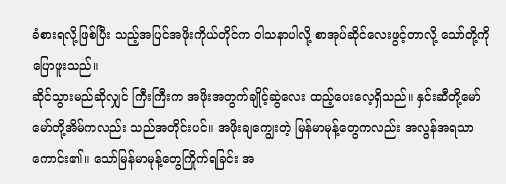ခံစားရလို့ဖြစ်ပြီး သည့်အပြင်အဖိုးကိုယ်တိုင်က ၀ါသနာပါလို့ စာအုပ်ဆိုင်လေးဖွင့်တာလို့ သော်တို့ကို ပြောဖူးသည်။
ဆိုင်သွားမည်ဆိုလျှင် ကြီးကြီးက အဖိုးအတွက်ချိုင့်ဆွဲလေး ထည့်ပေးလေ့ရှိသည်။ နှင်းဆီတို့မော်မော်တို့အိမ်ကလည်း သည်အတိုင်းပင်။ အဖိုးချကျွေးတဲ့ မြန်မာမုန့်တွေကလည်း အလွန်အရသာကောင်း၏။ သော်မြန်မာမုန့်တွေကြိုက်ရခြင်း အ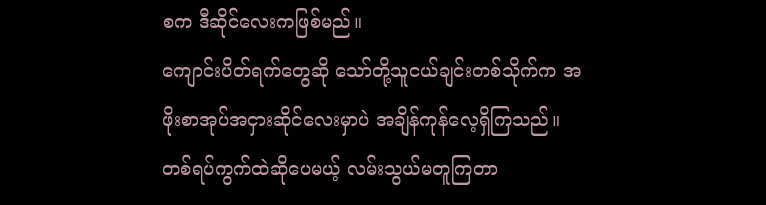စက ဒီဆိုင်လေးကဖြစ်မည်။
ကျောင်းပိတ်ရက်တွေဆို သော်တို့သူငယ်ချင်းတစ်သိုက်က အဖိုးစာအုပ်အငှားဆိုင်လေးမှာပဲ အချိန်ကုန်လေ့ရှိကြသည်။ တစ်ရပ်ကွက်ထဲဆိုပေမယ့် လမ်းသွယ်မတူကြတာ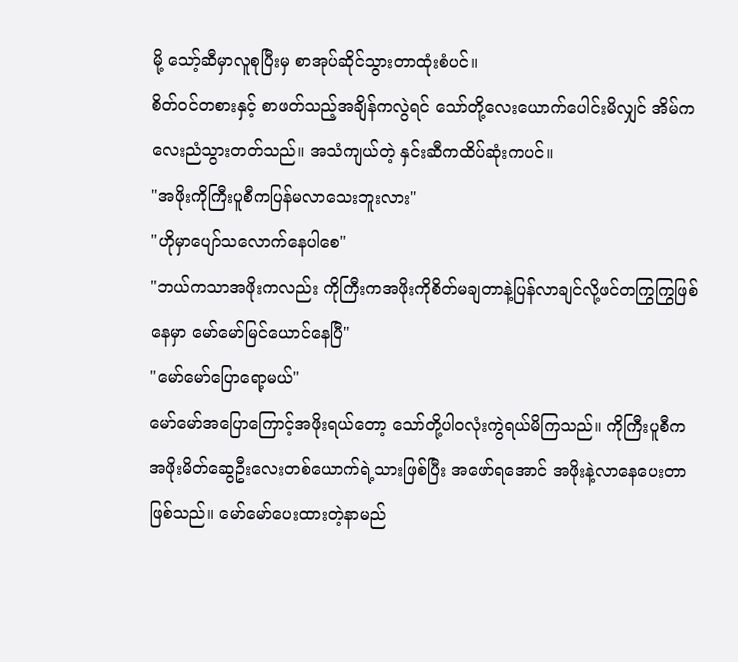မို့ သော့်ဆီမှာလူစုပြီးမှ စာအုပ်ဆိုင်သွားတာထုံးစံပင်။
စိတ်၀င်တစားနှင့် စာဖတ်သည့်အချိန်ကလွဲရင် သော်တို့လေးယောက်ပေါင်းမိလျှင် အိမ်ကလေးညံသွားတတ်သည်။ အသံကျယ်တဲ့ နှင်းဆီကထိပ်ဆုံးကပင်။
"အဖိုးကိုကြီးပူစီကပြန်မလာသေးဘူးလား"
"ဟိုမှာပျော်သလောက်နေပါစေ"
"ဘယ်ကသာအဖိုးကလည်း ကိုကြီးကအဖိုးကိုစိတ်မချတာနဲ့ပြန်လာချင်လို့ဖင်တကြွကြွဖြစ်နေမှာ မော်မော်မြင်ယောင်နေပြီ"
"မော်မော်ပြောရော့မယ်"
မော်မော်အပြောကြောင့်အဖိုးရယ်တော့ သော်တို့ပါ၀လုံးကွဲရယ်မိကြသည်။ ကိုကြီးပူစီက အဖိုးမိတ်ဆွေဦးလေးတစ်ယောက်ရဲ့သားဖြစ်ပြီး အဖော်ရအောင် အဖိုးနဲ့လာနေပေးတာဖြစ်သည်။ မော်မော်ပေးထားတဲ့နာမည်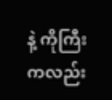နဲ့ ကိုကြီးကလည်း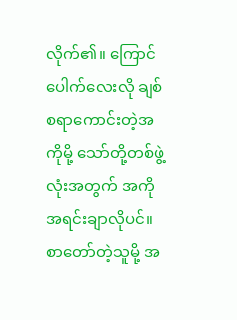လိုက်၏။ ကြောင်ပေါက်လေးလို ချစ်စရာကောင်းတဲ့အကိုမို့ သော်တို့တစ်ဖွဲ့လုံးအတွက် အကိုအရင်းချာလိုပင်။ စာတော်တဲ့သူမို့ အ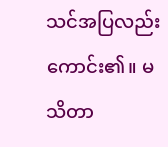သင်အပြလည်းကောင်း၏။ မသိတာ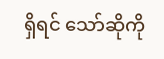ရှိရင် သော်ဆိုကို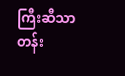ကြီးဆီသာတန်း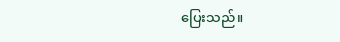ပြေးသည်။